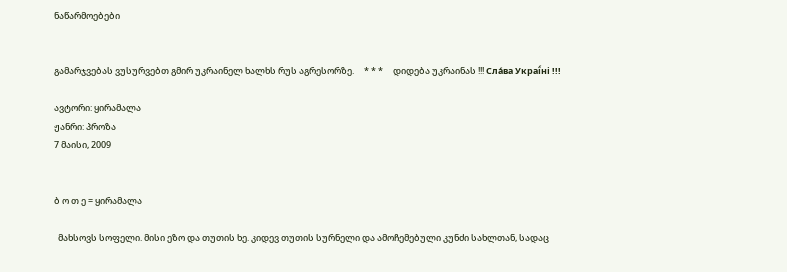ნაწარმოებები


გამარჯვებას ვუსურვებთ გმირ უკრაინელ ხალხს რუს აგრესორზე.     * * *     დიდება უკრაინას !!! Сла́ва Украї́ні !!!

ავტორი: ყირამალა
ჟანრი: პროზა
7 მაისი, 2009


ბ ო თ ე = ყირამალა

  მახსოვს სოფელი. მისი ეზო და თუთის ხე. კიდევ თუთის სურნელი და ამოჩემებული კუნძი სახლთან, სადაც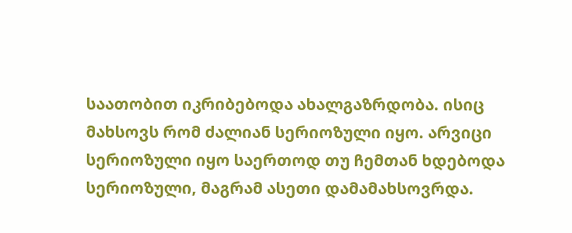საათობით იკრიბებოდა ახალგაზრდობა. ისიც მახსოვს რომ ძალიან სერიოზული იყო. არვიცი სერიოზული იყო საერთოდ თუ ჩემთან ხდებოდა სერიოზული, მაგრამ ასეთი დამამახსოვრდა.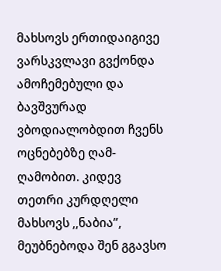მახსოვს ერთიდაიგივე ვარსკვლავი გვქონდა ამოჩემებული და ბავშვურად ვბოდიალობდით ჩვენს ოცნებებზე ღამ-ღამობით. კიდევ თეთრი კურდღელი მახსოვს ,,ნაბია”, მეუბნებოდა შენ გგავსო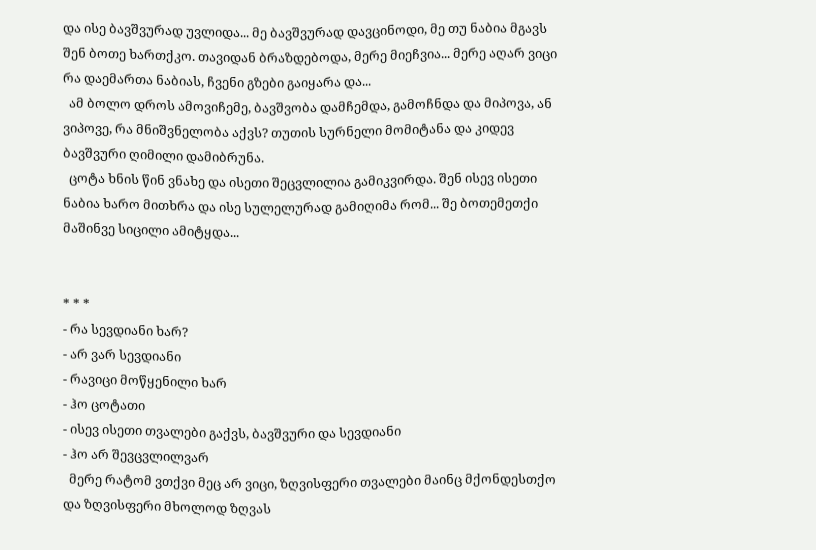და ისე ბავშვურად უვლიდა... მე ბავშვურად დავცინოდი, მე თუ ნაბია მგავს შენ ბოთე ხართქკო. თავიდან ბრაზდებოდა, მერე მიეჩვია... მერე აღარ ვიცი რა დაემართა ნაბიას, ჩვენი გზები გაიყარა და...
  ამ ბოლო დროს ამოვიჩემე, ბავშვობა დამჩემდა, გამოჩნდა და მიპოვა, ან ვიპოვე, რა მნიშვნელობა აქვს? თუთის სურნელი მომიტანა და კიდევ ბავშვური ღიმილი დამიბრუნა.
  ცოტა ხნის წინ ვნახე და ისეთი შეცვლილია გამიკვირდა. შენ ისევ ისეთი ნაბია ხარო მითხრა და ისე სულელურად გამიღიმა რომ... შე ბოთემეთქი მაშინვე სიცილი ამიტყდა...


* * *
- რა სევდიანი ხარ?
- არ ვარ სევდიანი
- რავიცი მოწყენილი ხარ
- ჰო ცოტათი
- ისევ ისეთი თვალები გაქვს, ბავშვური და სევდიანი
- ჰო არ შევცვლილვარ
  მერე რატომ ვთქვი მეც არ ვიცი, ზღვისფერი თვალები მაინც მქონდესთქო და ზღვისფერი მხოლოდ ზღვას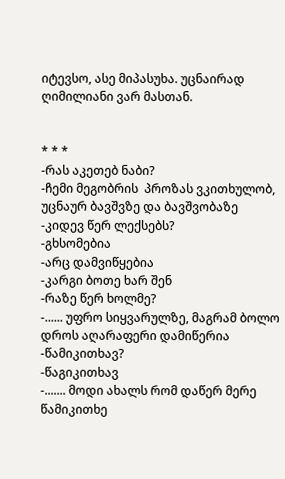იტევსო, ასე მიპასუხა. უცნაირად ღიმილიანი ვარ მასთან.


* * *
-რას აკეთებ ნაბი?
-ჩემი მეგობრის  პროზას ვკითხულობ, უცნაურ ბავშვზე და ბავშვობაზე
-კიდევ წერ ლექსებს?
-გხსომებია
-არც დამვიწყებია
-კარგი ბოთე ხარ შენ
-რაზე წერ ხოლმე?
-...... უფრო სიყვარულზე, მაგრამ ბოლო დროს აღარაფერი დამიწერია
-წამიკითხავ?
-წაგიკითხავ
-....... მოდი ახალს რომ დაწერ მერე წამიკითხე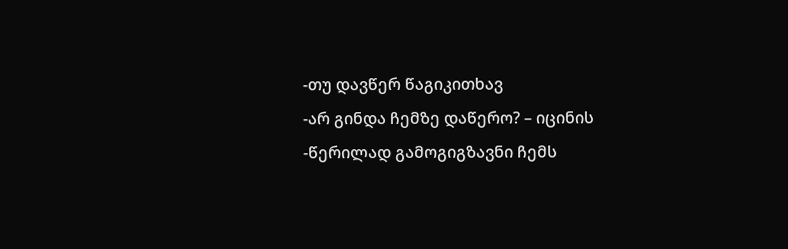-თუ დავწერ წაგიკითხავ
-არ გინდა ჩემზე დაწერო? – იცინის
-წერილად გამოგიგზავნი ჩემს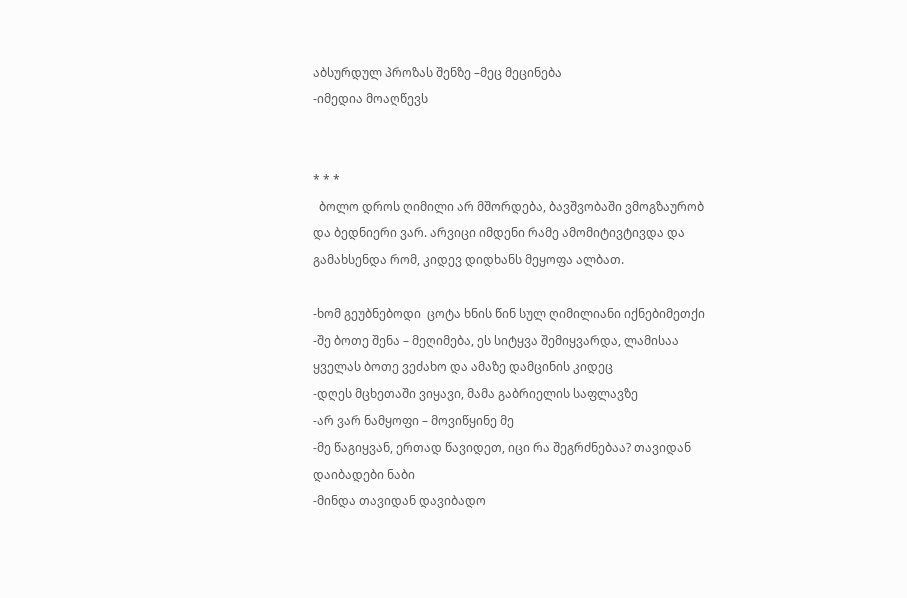აბსურდულ პროზას შენზე –მეც მეცინება
-იმედია მოაღწევს


* * *
  ბოლო დროს ღიმილი არ მშორდება, ბავშვობაში ვმოგზაურობ და ბედნიერი ვარ. არვიცი იმდენი რამე ამომიტივტივდა და გამახსენდა რომ, კიდევ დიდხანს მეყოფა ალბათ.

-ხომ გეუბნებოდი  ცოტა ხნის წინ სულ ღიმილიანი იქნებიმეთქი
-შე ბოთე შენა – მეღიმება, ეს სიტყვა შემიყვარდა, ლამისაა ყველას ბოთე ვეძახო და ამაზე დამცინის კიდეც
-დღეს მცხეთაში ვიყავი, მამა გაბრიელის საფლავზე
-არ ვარ ნამყოფი – მოვიწყინე მე
-მე წაგიყვან, ერთად წავიდეთ, იცი რა შეგრძნებაა? თავიდან დაიბადები ნაბი
-მინდა თავიდან დავიბადო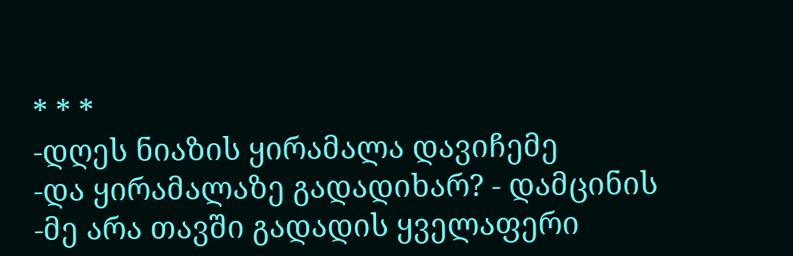* * *
-დღეს ნიაზის ყირამალა დავიჩემე
-და ყირამალაზე გადადიხარ? - დამცინის
-მე არა თავში გადადის ყველაფერი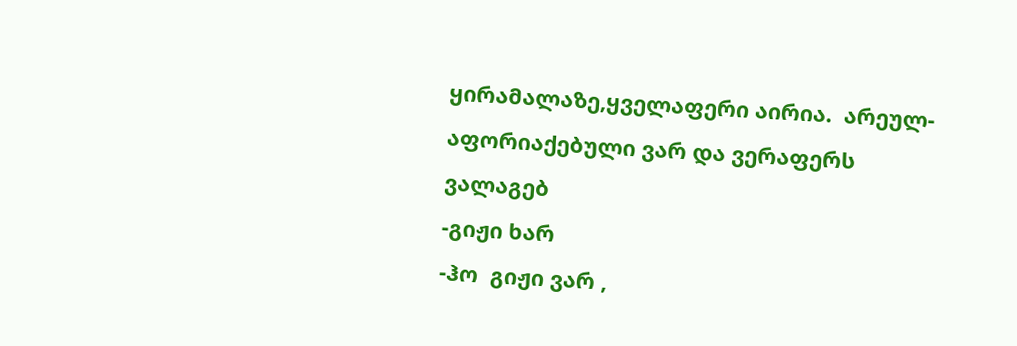ყირამალაზე,ყველაფერი აირია.  არეულ-აფორიაქებული ვარ და ვერაფერს ვალაგებ
-გიჟი ხარ
-ჰო  გიჟი ვარ ,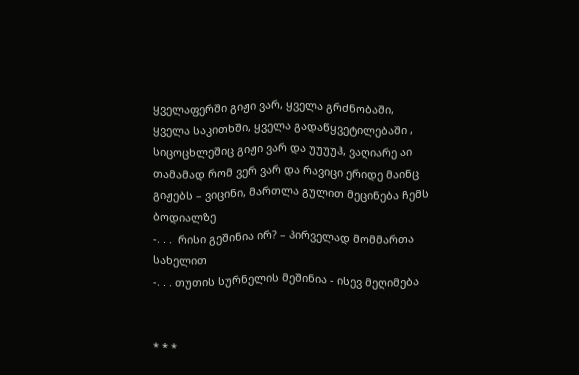ყველაფერში გიჟი ვარ, ყველა გრძნობაში, ყველა საკითხში, ყველა გადაწყვეტილებაში , სიცოცხლეშიც გიჟი ვარ და უუუუჰ, ვაღიარე აი თამამად რომ ვერ ვარ და რავიცი ერიდე მაინც გიჟებს – ვიცინი, მართლა გულით მეცინება ჩემს ბოდიალზე
-. . .  რისი გეშინია ირ? – პირველად მომმართა სახელით
-. . . თუთის სურნელის მეშინია - ისევ მეღიმება


* * *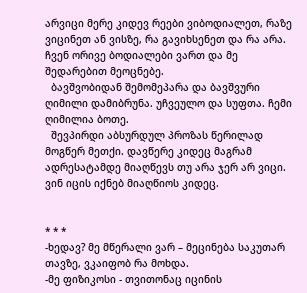არვიცი მერე კიდევ რეები ვიბოდიალეთ, რაზე ვიცინეთ ან ვისზე, რა გავიხსენეთ და რა არა. ჩვენ ორივე ბოდიალები ვართ და მე შედარებით მეოცნებე.
  ბავშვობიდან შემომეპარა და ბავშვური ღიმილი დამიბრუნა. უჩვეულო და სუფთა. ჩემი ღიმილია ბოთე.
  შევპირდი აბსურდულ პროზას წერილად მოგწერ მეთქი. დავწერე კიდეც მაგრამ ადრესატამდე მიაღწევს თუ არა ჯერ არ ვიცი. ვინ იცის იქნებ მიაღწიოს კიდეც.


* * *
-ხედავ? მე მწერალი ვარ – მეცინება საკუთარ თავზე, ვკაიფობ რა მოხდა.
-მე ფიზიკოსი - თვითონაც იცინის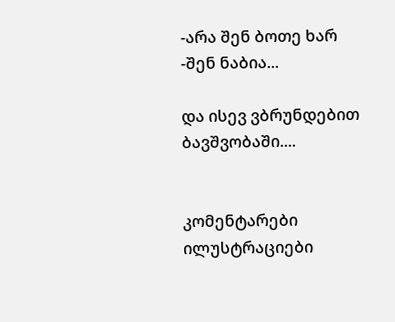-არა შენ ბოთე ხარ
-შენ ნაბია...

და ისევ ვბრუნდებით ბავშვობაში....


კომენტარები ილუსტრაციები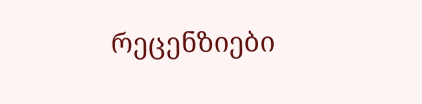რეცენზიები